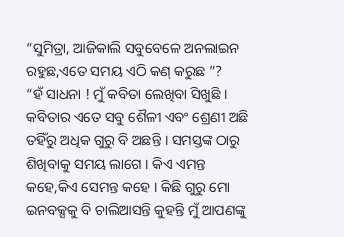“ସୁମିତ୍ରା, ଆଜିକାଲି ସବୁବେଳେ ଅନଲାଇନ ରହୁଛ,ଏତେ ସମୟ ଏଠି କଣ୍ କରୁଛ ”?
“ହଁ ସାଧନା ! ମୁଁ କବିତା ଲେଖିବା ସିଖୁଛି । କବିତାର ଏତେ ସବୁ ଶୈଳୀ ଏବଂ ଶ୍ରେଣୀ ଅଛି ତହିଁରୁ ଅଧିକ ଗୁରୁ ବି ଅଛନ୍ତି । ସମସ୍ତଙ୍କ ଠାରୁ ଶିଖିବାକୁ ସମୟ ଲାଗେ । କିଏ ଏମନ୍ତ କହେ,କିଏ ସେମନ୍ତ କହେ । କିଛି ଗୁରୁ ମୋ ଇନବକ୍ସକୁ ବି ଚାଲିଆସନ୍ତି କୁହନ୍ତି ମୁଁ ଆପଣଙ୍କୁ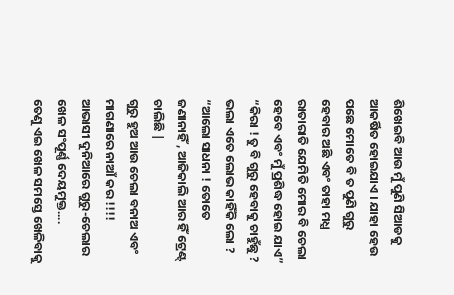ଶିଖେଇବି ଆଉ ମୁଁ ପୁଣି ସିଆଡକୁ ଆକର୍ଷିତ ହୋଇଯାଏ । ଯାହା ହେଉ ପଛେ ମୋତେ ବି ତ ପୁଣି ଗୁରୁ ହେବାର ଅଛି ଏବଂ ତାହା ମଧ୍ଯ ରାତାରାତି ଯେମିତି ମୋର ବି ଚେଲା ହେବେ ଏବଂ ମୁଁ ପ୍ରଶିଦ୍ଧ ହୋଇ ଯାଏ”
“କିରା ! ତୁ ବି ଗୁରୁ ହେବାକୁ ଚାହୁଁଛୁ ?
ଭଲା ଏତେ ଲୋଭ କାହିଁକି ଲୋ ?
“ଆଲୋ ସାଧନା ! ତୋତେ ଜଣାନାହିଁ , ଆଜିକାଲି ଆର ହିଁ ଟ୍ରେଣ୍ଟ୍ ଚାଲିଛି |
ଗୁରୁ ହୁଅ ଆଉ ଚେଲା ବନାଅ ଏବଂ ମାଗଣାରେ ନାଆଁ କର !!!!
ଆଭାସୀ ଦୁନିଆରେ ଗୁରୁ-ଚେଲାର ଖେଳ ସଂପୂର୍ଣ୍ଣ ଦେୟମୁକ୍ତ....
ତେଣୁ ଏଇ ଖେଳ ସମସ୍ତେ ଖେଳିବାକୁ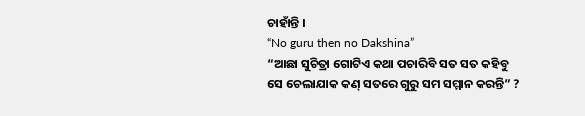ଚାହାଁନ୍ତି ।
“No guru then no Dakshina”
“ଆଛା ସୁଚିତ୍ରା ଗୋଟିଏ କଥା ପଚାରିବି ସତ ସତ କହିବୁ
ସେ ଚେଲାଯାକ କଣ୍ ସତରେ ଗୁରୁ ସମ ସମ୍ମାନ କରନ୍ତି” ?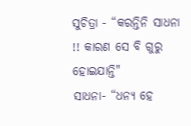ସୁଚିତ୍ରା - “କରନ୍ତିନି ସାଧନା !! କାରଣ ସେ ବି ଗୁରୁ ହୋଇଯାନ୍ତି"
ସାଧନା- “ଧନ୍ୟ ହେ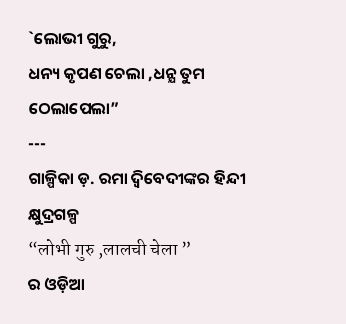`ଲୋଭୀ ଗୁରୁ,
ଧନ୍ୟ କୃପଣ ଚେଲା ,ଧନ୍ଯ ତୁମ ଠେଲାପେଲା”
---
ଗାଳ୍ପିକା ଡ଼. ରମା ଦ୍ବିବେଦୀଙ୍କର ହିନ୍ଦୀ କ୍ଷୁଦ୍ରଗଳ୍ପ
“लोभी गुरु ,लालची चेला ”
ର ଓଡ଼ିଆ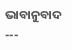ଭାବାନୁବାଦ
---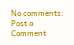No comments:
Post a Comment